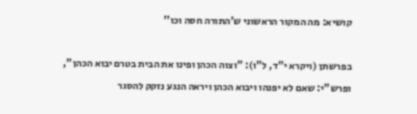קושיא: מה המקור הראשוני ש'התורה חסה וכו''

בפרשתן (ויקרא י"ד, ל"ו): "וצוה הכהן ופינו את הבית בטרם יבוא הכהן",
ופרש"י: שאם לא יפנהו ויבוא הכהן ויראה הנגע נזקק להסגר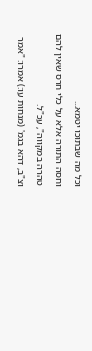וכל מה שבתוכו יטמא...
וחסה התורה אלא על כלי חרס שאין להם טהרה במקווה", עכ"ל.
וצ"ב, דהא בגמ' (מנחות עו:) אמרו: "אמר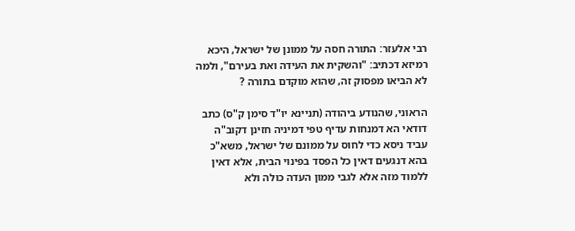רבי אלעזר: התורה חסה על ממונן של ישראל, היכא רמיזא דכתיב: "והשקית את העידה ואת בעירם", ולמה לא הביאו מפסוק זה, שהוא מוקדם בתורה ?

הראוני, שהנודע ביהודה (תניינא יו"ד סימן ק"ס) כתב דודאי הא דמנחות עדיף טפי דמיניה חזינן דקוב"ה עביד ניסא כדי לחוס על ממונם של ישראל, משא"כ בהא דנגעים דאין כל הפסד בפינוי הבית, אלא דאין ללמוד מזה אלא לגבי ממון העדה כולה ולא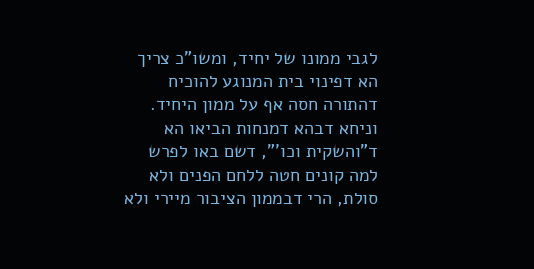לגבי ממונו של יחיד, ומשו"כ צריך הא דפינוי בית המנוגע להוכיח דהתורה חסה אף על ממון היחיד. וניחא דבהא דמנחות הביאו הא ד"והשקית וכו'", דשם באו לפרש למה קונים חטה ללחם הפנים ולא סולת, הרי דבממון הציבור מיירי ולא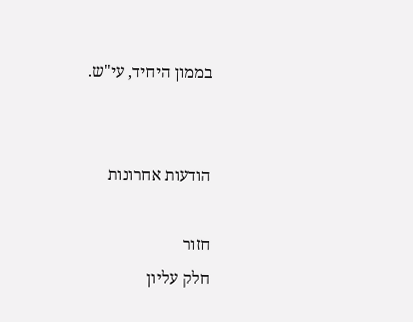בממון היחיד, עי"ש.


הודעות אחרונות

חזור
חלק עליון